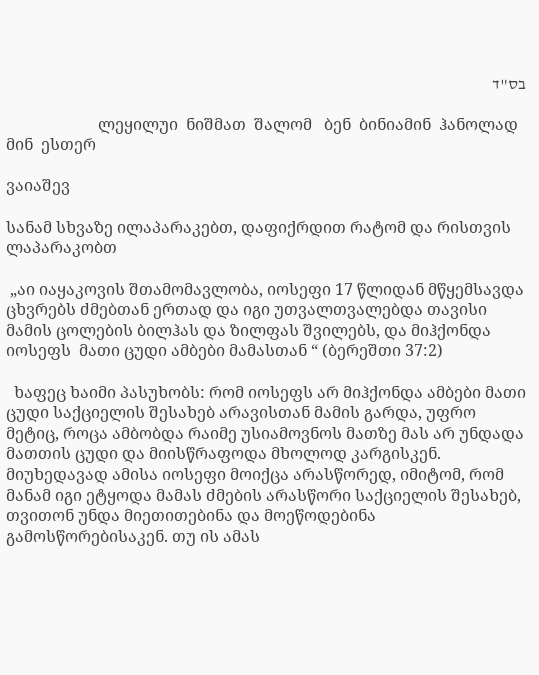בס"ד

                       ლეყილუი  ნიშმათ  შალომ   ბენ  ბინიამინ  ჰანოლად  მინ  ესთერ

ვაიაშევ

სანამ სხვაზე ილაპარაკებთ, დაფიქრდით რატომ და რისთვის ლაპარაკობთ

 „აი იაყაკოვის შთამომავლობა, იოსეფი 17 წლიდან მწყემსავდა ცხვრებს ძმებთან ერთად და იგი უთვალთვალებდა თავისი მამის ცოლების ბილჰას და ზილფას შვილებს, და მიჰქონდა  იოსეფს  მათი ცუდი ამბები მამასთან “ (ბერეშთი 37:2)

  ხაფეც ხაიმი პასუხობს: რომ იოსეფს არ მიჰქონდა ამბები მათი ცუდი საქციელის შესახებ არავისთან მამის გარდა, უფრო მეტიც, როცა ამბობდა რაიმე უსიამოვნოს მათზე მას არ უნდადა მათთის ცუდი და მიისწრაფოდა მხოლოდ კარგისკენ. მიუხედავად ამისა იოსეფი მოიქცა არასწორედ, იმიტომ, რომ მანამ იგი ეტყოდა მამას ძმების არასწორი საქციელის შესახებ, თვითონ უნდა მიეთითებინა და მოეწოდებინა გამოსწორებისაკენ. თუ ის ამას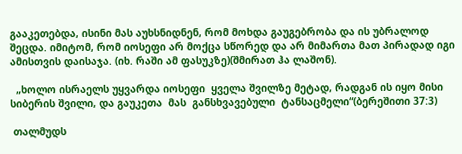გააკეთებდა, ისინი მას აუხსნიდნენ, რომ მოხდა გაუგებრობა და ის უბრალოდ შეცდა. იმიტომ, რომ იოსეფი არ მოქცა სწორედ და არ მიმართა მათ პირადად იგი ამისთვის დაისაჯა. (იხ. რაში ამ ფასუკზე)(შმირათ ჰა ლაშონ).

  „ხოლო ისრაელს უყვარდა იოსეფი  ყველა შვილზე მეტად, რადგან ის იყო მისი სიბერის შვილი, და გაუკეთა  მას  განსხვავებული  ტანსაცმელი“(ბერეშითი 37:3)

 თალმუდს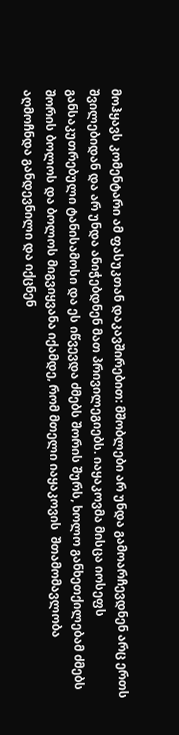მოჰყავს კომენტარი ამ ფასუკთან დაკავშირებით: მშობლები არ უნდა გამოარჩევდნენ არც ერთს შვილებიდან და არ უნდა ანიჭებდნენ მათ პრივილეგიებს. იაყაკოვმა მისცა იოსეფს განსაკუთრებული ტანისამოსი და ეს იწვევდა ძმებს შორის შურს, ხოლო განხეთქილებამ ძმებს შორის ბოლოს და ბოლოს მიგვიყვანა იქამდე, რომ მთელი იაყაკოვის  შთამომავლობა აღმოჩნდა განდევნილი და იქცნენ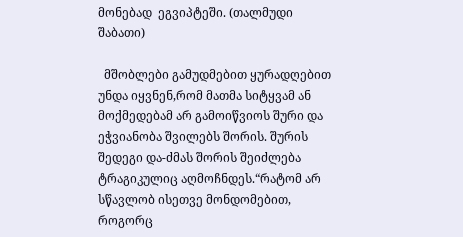მონებად  ეგვიპტეში. (თალმუდი შაბათი)

  მშობლები გამუდმებით ყურადღებით უნდა იყვნენ,რომ მათმა სიტყვამ ან მოქმედებამ არ გამოიწვიოს შური და ეჭვიანობა შვილებს შორის. შურის შედეგი და-ძმას შორის შეიძლება ტრაგიკულიც აღმოჩნდეს.“რატომ არ სწავლობ ისეთვე მონდომებით, როგორც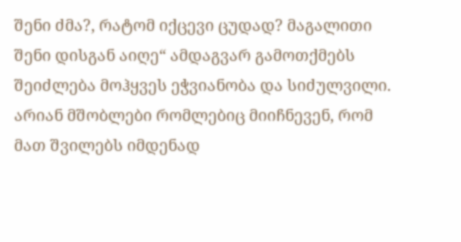შენი ძმა?, რატომ იქცევი ცუდად? მაგალითი შენი დისგან აიღე“ ამდაგვარ გამოთქმებს შეიძლება მოჰყვეს ეჭვიანობა და სიძულვილი. არიან მშობლები რომლებიც მიიჩნევენ, რომ მათ შვილებს იმდენად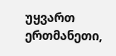უყვართ ერთმანეთი,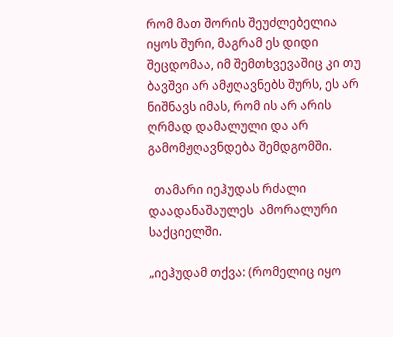რომ მათ შორის შეუძლებელია იყოს შური, მაგრამ ეს დიდი შეცდომაა, იმ შემთხვევაშიც კი თუ ბავშვი არ ამჟღავნებს შურს, ეს არ ნიშნავს იმას, რომ ის არ არის ღრმად დამალული და არ გამომჟღავნდება შემდგომში.

  თამარი იეჰუდას რძალი დაადანაშაულეს  ამორალური საქციელში.

„იეჰუდამ თქვა: (რომელიც იყო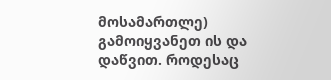მოსამართლე) გამოიყვანეთ ის და დაწვით. როდესაც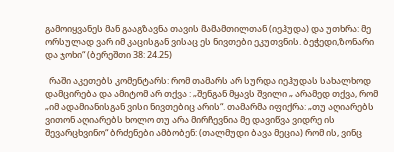გამოიყვანეს მან გააგზავნა თავის მამამთილთან (იეჰუდა) და უთხრა: მე ორსულად ვარ იმ კაცისგან ვისაც ეს ნივთები ეკუთვნის. ბეჭედი,ზონარი და ჯოხი“ (ბერეშთი 38: 24.25)

  რაში აკეთებს კომენტარს: რომ თამარს არ სურდა იეჰუდას სახალხოდ დამცირება და ამიტომ არ თქვა : „შენგან მყავს შვილი „ არამედ თქვა, რომ  „იმ ადამიანისგან ვისი ნივთებიც არის“. თამარმა იფიქრა: „თუ აღიარებს ვითონ აღიარებს ხოლო თუ არა მირჩევნია მე დავიწვა ვიდრე ის შევარცხვინო“ ბრძენები ამბობენ: (თალმუდი ბავა მეცია) რომ ის, ვინც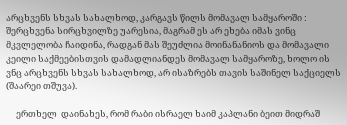არცხვენს სხვას სახალხოდ, კარგავს წილს მომავალ სამყაროში : შერცხვენა სირცხვილზე უარესია, მაგრამ ეს არ ეხება იმას ვინც მკვლელობა ჩაიდინა, რადგან მას შეუძლია მოინანანიოს და მომავალი კეილი საქმეებისთვის დამადლიანდეს მომავალ სამყაროზე, ხოლო ის ვნც არცხვენს სხვას სახალხოდ, არ ისაზრებს თავის საშინელ საქციელს (შაარეი თშუვა).

     ერთხელ  დაინახეს, რომ რაბი ისრაელ ხაიმ კაპლანი ბეით მიდრაშ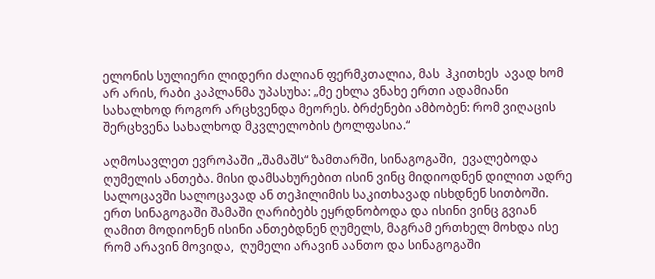ელონის სულიერი ლიდერი ძალიან ფერმკთალია, მას  ჰკითხეს  ავად ხომ არ არის, რაბი კაპლანმა უპასუხა: „მე ეხლა ვნახე ერთი ადამიანი სახალხოდ როგორ არცხვენდა მეორეს. ბრძენები ამბობენ: რომ ვიღაცის შერცხვენა სახალხოდ მკვლელობის ტოლფასია.“

აღმოსავლეთ ევროპაში „შამაშს“ ზამთარში, სინაგოგაში,  ევალებოდა ღუმელის ანთება. მისი დამსახურებით ისინ ვინც მიდიოდნენ დილით ადრე სალოცავში სალოცავად ან თეჰილიმის საკითხავად ისხდნენ სითბოში. ერთ სინაგოგაში შამაში ღარიბებს ეყრდნობოდა და ისინი ვინც გვიან ღამით მოდიონენ ისინი ანთებდნენ ღუმელს, მაგრამ ერთხელ მოხდა ისე რომ არავინ მოვიდა,  ღუმელი არავინ აანთო და სინაგოგაში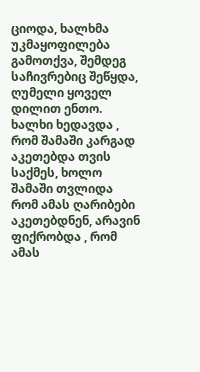ციოდა, ხალხმა უკმაყოფილება გამოთქვა, შემდეგ საჩივრებიც შეწყდა, ღუმელი ყოველ დილით ენთო. ხალხი ხედავდა , რომ შამაში კარგად აკეთებდა თვის საქმეს, ხოლო შამაში თვლიდა  რომ ამას ღარიბები აკეთებდნენ, არავინ ფიქრობდა , რომ ამას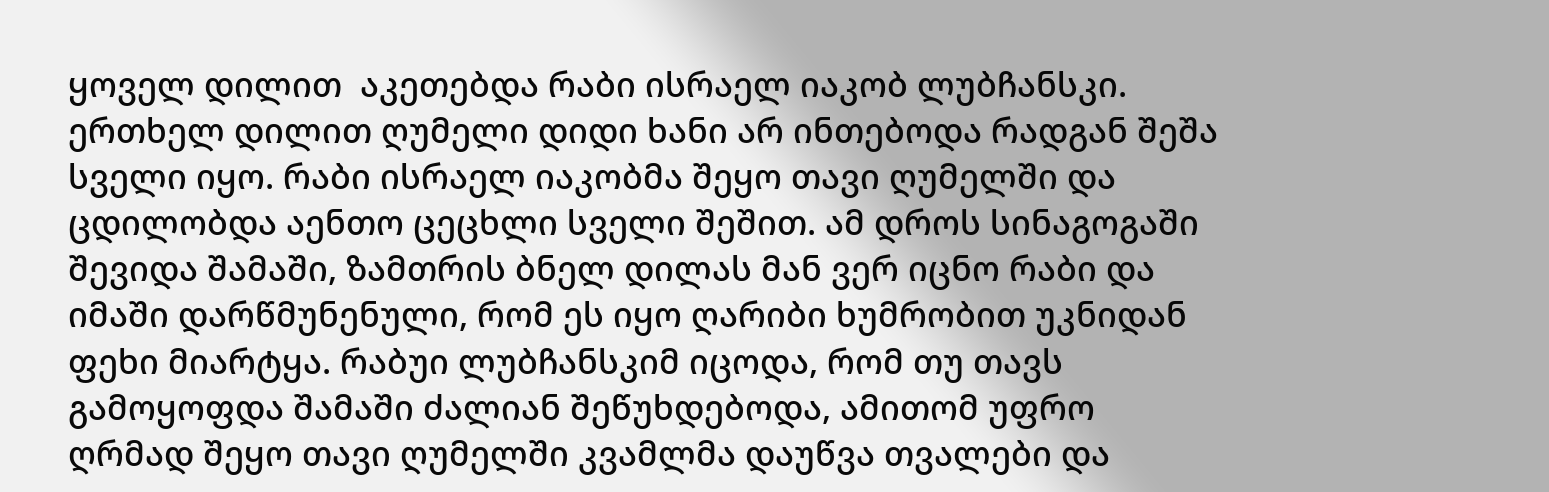ყოველ დილით  აკეთებდა რაბი ისრაელ იაკობ ლუბჩანსკი. ერთხელ დილით ღუმელი დიდი ხანი არ ინთებოდა რადგან შეშა სველი იყო. რაბი ისრაელ იაკობმა შეყო თავი ღუმელში და ცდილობდა აენთო ცეცხლი სველი შეშით. ამ დროს სინაგოგაში შევიდა შამაში, ზამთრის ბნელ დილას მან ვერ იცნო რაბი და იმაში დარწმუნენული, რომ ეს იყო ღარიბი ხუმრობით უკნიდან ფეხი მიარტყა. რაბუი ლუბჩანსკიმ იცოდა, რომ თუ თავს გამოყოფდა შამაში ძალიან შეწუხდებოდა, ამითომ უფრო ღრმად შეყო თავი ღუმელში კვამლმა დაუწვა თვალები და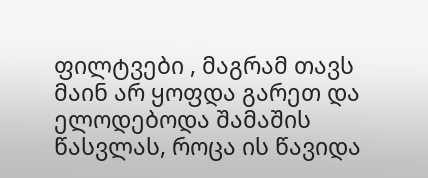ფილტვები , მაგრამ თავს მაინ არ ყოფდა გარეთ და ელოდებოდა შამაშის წასვლას, როცა ის წავიდა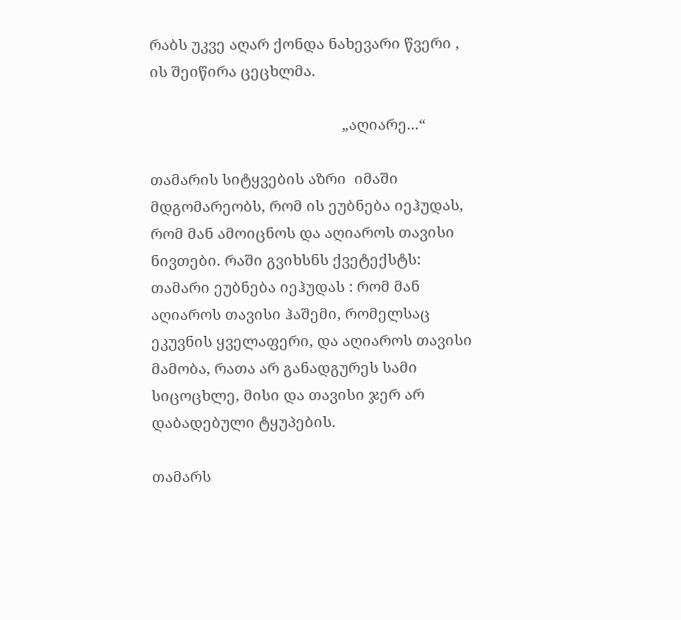რაბს უკვე აღარ ქონდა ნახევარი წვერი , ის შეიწირა ცეცხლმა.

                                                „აღიარე...“

თამარის სიტყვების აზრი  იმაში მდგომარეობს, რომ ის ეუბნება იეჰუდას, რომ მან ამოიცნოს და აღიაროს თავისი ნივთები. რაში გვიხსნს ქვეტექსტს: თამარი ეუბნება იეჰუდას : რომ მან აღიაროს თავისი ჰაშემი, რომელსაც ეკუვნის ყველაფერი, და აღიაროს თავისი მამობა, რათა არ განადგურეს სამი სიცოცხლე, მისი და თავისი ჯერ არ დაბადებული ტყუპების.

თამარს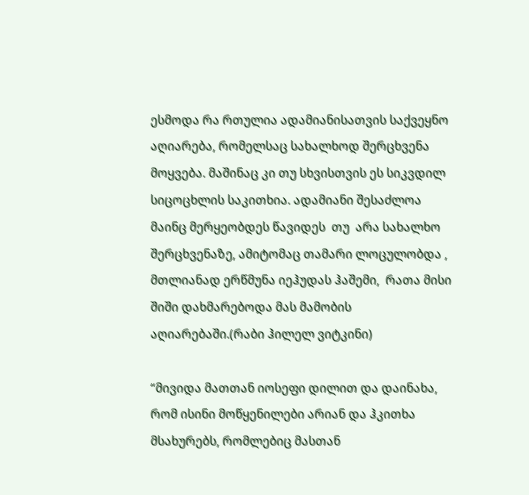ესმოდა რა რთულია ადამიანისათვის საქვეყნო აღიარება, რომელსაც სახალხოდ შერცხვენა მოყვება. მაშინაც კი თუ სხვისთვის ეს სიკვდილ სიცოცხლის საკითხია. ადამიანი შესაძლოა მაინც მერყეობდეს წავიდეს  თუ  არა სახალხო შერცხვენაზე, ამიტომაც თამარი ლოცულობდა , მთლიანად ერწმუნა იეჰუდას ჰაშემი,  რათა მისი  შიში დახმარებოდა მას მამობის აღიარებაში.(რაბი ჰილელ ვიტკინი)

“მივიდა მათთან იოსეფი დილით და დაინახა, რომ ისინი მოწყენილები არიან და ჰკითხა  მსახურებს, რომლებიც მასთან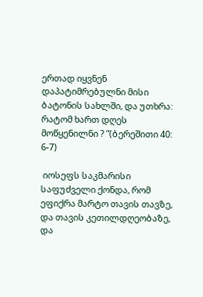ერთად იყვნენ  დაპატიმრებულნი მისი ბატონის სახლში, და უთხრა: რატომ ხართ დღეს მოწყენილნი ? ”(ბერეშითი 40: 6-7)

 იოსეფს საკმარისი საფუძველი ქონდა, რომ ეფიქრა მარტო თავის თავზე, და თავის კეთილდღეობაზე, და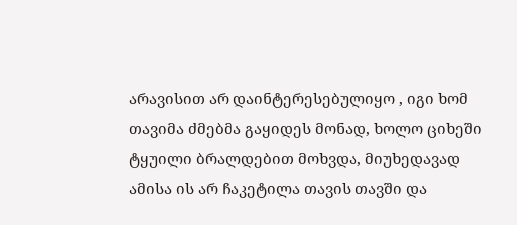არავისით არ დაინტერესებულიყო , იგი ხომ თავიმა ძმებმა გაყიდეს მონად, ხოლო ციხეში ტყუილი ბრალდებით მოხვდა, მიუხედავად ამისა ის არ ჩაკეტილა თავის თავში და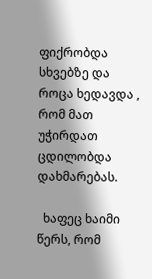ფიქრობდა სხვებზე და როცა ხედავდა , რომ მათ უჭირდათ ცდილობდა დახმარებას.

  ხაფეც ხაიმი წერს, რომ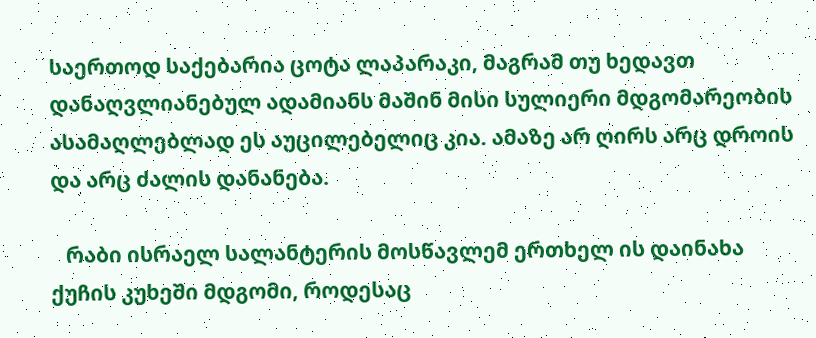საერთოდ საქებარია ცოტა ლაპარაკი, მაგრამ თუ ხედავთ დანაღვლიანებულ ადამიანს მაშინ მისი სულიერი მდგომარეობის ასამაღლებლად ეს აუცილებელიც კია. ამაზე არ ღირს არც დროის და არც ძალის დანანება.

   რაბი ისრაელ სალანტერის მოსწავლემ ერთხელ ის დაინახა ქუჩის კუხეში მდგომი, როდესაც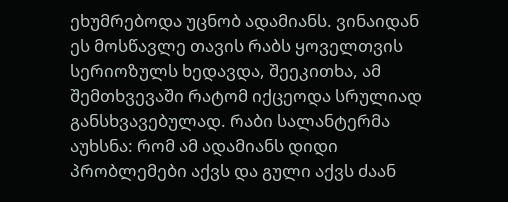ეხუმრებოდა უცნობ ადამიანს. ვინაიდან ეს მოსწავლე თავის რაბს ყოველთვის სერიოზულს ხედავდა, შეეკითხა, ამ შემთხვევაში რატომ იქცეოდა სრულიად განსხვავებულად. რაბი სალანტერმა აუხსნა: რომ ამ ადამიანს დიდი პრობლემები აქვს და გული აქვს ძაან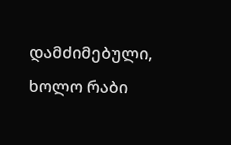დამძიმებული, ხოლო რაბი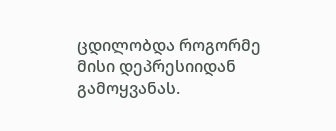ცდილობდა როგორმე მისი დეპრესიიდან გამოყვანას.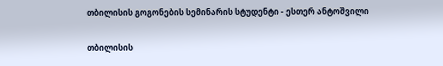თბილისის გოგონების სემინარის სტუდენტი - ესთერ ანტოშვილი

თბილისის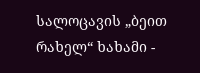სალოცავის „ბეით რახელ“ ხახამი -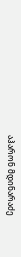აჰარონ მდინარაძე